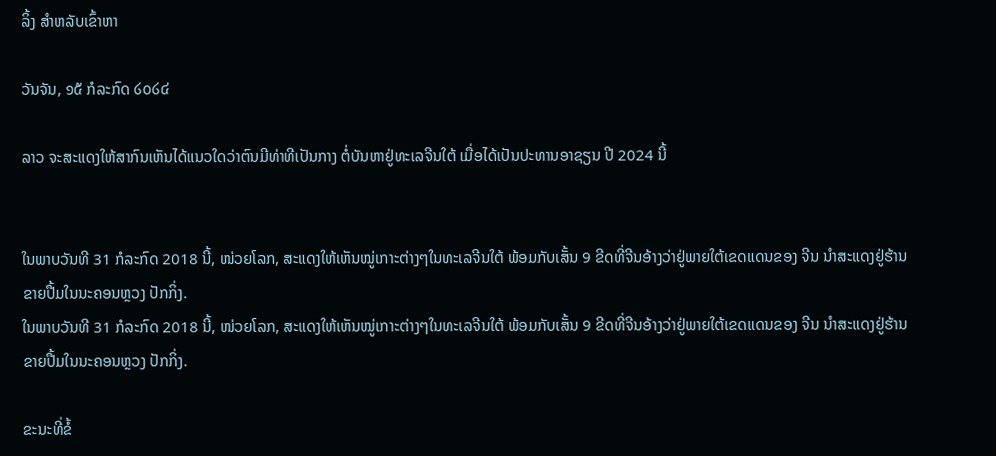ລິ້ງ ສຳຫລັບເຂົ້າຫາ

ວັນຈັນ, ໑໕ ກໍລະກົດ ໒໐໒໔

ລາວ ຈະສະແດງໃຫ້ສາກົນເຫັນໄດ້ແນວໃດວ່າຕົນມີທ່າທີເປັນກາງ ຕໍ່ບັນຫາຢູ່ທະເລຈີນໃຕ້ ເມື່ອໄດ້ເປັນປະທານອາຊຽນ ປີ 2024 ນີ້


ໃນພາບວັນທີ 31 ກໍລະກົດ 2018 ນີ້, ໜ່ວຍໂລກ, ສະແດງໃຫ້ເຫັນໝູ່ເກາະຕ່າງໆໃນທະເລຈີນໃຕ້ ພ້ອມກັບເສັ້ນ 9 ຂີດທີ່ຈີນອ້າງວ່າຢູ່ພາຍໃຕ້ເຂດແດນຂອງ ຈີນ ນຳສະແດງຢູ່ຮ້ານຂາຍປື້ມໃນນະຄອນຫຼວງ ປັກກິ່ງ.
ໃນພາບວັນທີ 31 ກໍລະກົດ 2018 ນີ້, ໜ່ວຍໂລກ, ສະແດງໃຫ້ເຫັນໝູ່ເກາະຕ່າງໆໃນທະເລຈີນໃຕ້ ພ້ອມກັບເສັ້ນ 9 ຂີດທີ່ຈີນອ້າງວ່າຢູ່ພາຍໃຕ້ເຂດແດນຂອງ ຈີນ ນຳສະແດງຢູ່ຮ້ານຂາຍປື້ມໃນນະຄອນຫຼວງ ປັກກິ່ງ.

ຂະນະທີ່ຂໍ້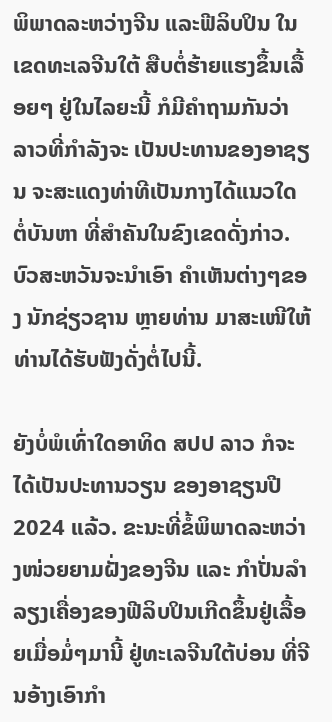ພິພາດລະຫວ່າງຈີນ ແລະຟີລິບປິນ ໃນເຂດທະເລຈີນໃຕ້ ສືບຕໍ່ຮ້າຍແຮງຂຶ້ນເລື້ອຍໆ ຢູ່ໃນໄລຍະນີ້ ກໍມີຄໍາຖາມກັນວ່າ ລາວທີ່ກໍາລັງຈະ ເປັນປະທານຂອງອາຊຽນ ຈະສະແດງທ່າທີເປັນກາງໄດ້ແນວໃດ ຕໍ່ບັນຫາ ທີ່ສໍາຄັນໃນຂົງເຂດດັ່ງກ່າວ. ບົວສະຫວັນຈະນໍາເອົາ ຄໍາເຫັນຕ່າງໆຂອງ ນັກຊ່ຽວຊານ ຫຼາຍທ່ານ ມາສະເໜີໃຫ້ທ່ານໄດ້ຮັບຟັງດັ່ງຕໍ່ໄປນີ້.

ຍັງບໍ່ພໍເທົ່າໃດອາທິດ ສປປ ລາວ ກໍຈະໄດ້ເປັນປະທານວຽນ ຂອງອາຊຽນປີ 2024 ແລ້ວ. ຂະນະທີ່ຂໍ້ພິພາດລະຫວ່າງໜ່ວຍຍາມຝັ່ງຂອງຈີນ ແລະ ກໍາປັ່ນລໍາ ລຽງເຄື່ອງຂອງຟີລິບປິນເກີດຂຶ້ນຢູ່ເລື້ອຍເມື່ອມໍ່ໆມານີ້ ຢູ່ທະເລຈີນໃຕ້ບ່ອນ ທີ່ຈີນອ້າງເອົາກໍາ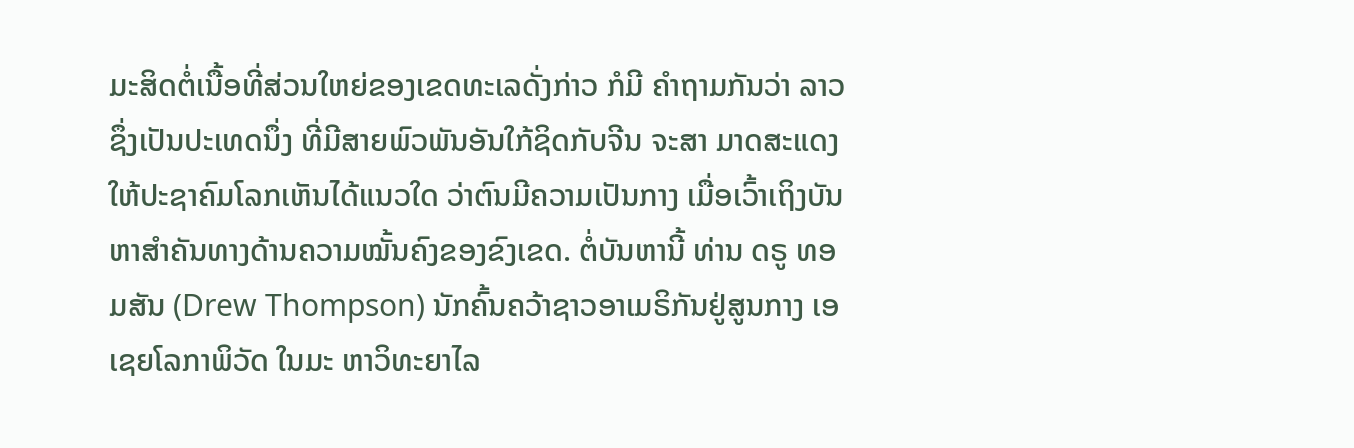ມະສິດຕໍ່ເນື້ອທີ່ສ່ວນໃຫຍ່ຂອງເຂດທະເລດັ່ງກ່າວ ກໍມີ ຄໍາຖາມກັນວ່າ ລາວຊຶ່ງເປັນປະເທດນຶ່ງ ທີ່ມີສາຍພົວພັນອັນໃກ້ຊິດກັບຈີນ ຈະສາ ມາດສະແດງໃຫ້ປະຊາຄົມໂລກເຫັນໄດ້ແນວໃດ ວ່າຕົນມີຄວາມເປັນກາງ ເມື່ອເວົ້າເຖິງບັນຫາສໍາຄັນທາງດ້ານຄວາມໝັ້ນຄົງຂອງຂົງເຂດ. ຕໍ່ບັນຫານີ້ ທ່ານ ດຣູ ທອມສັນ (Drew Thompson) ນັກຄົ້ນຄວ້າຊາວອາເມຣິກັນຢູ່ສູນກາງ ເອເຊຍໂລກາພິວັດ ໃນມະ ຫາວິທະຍາໄລ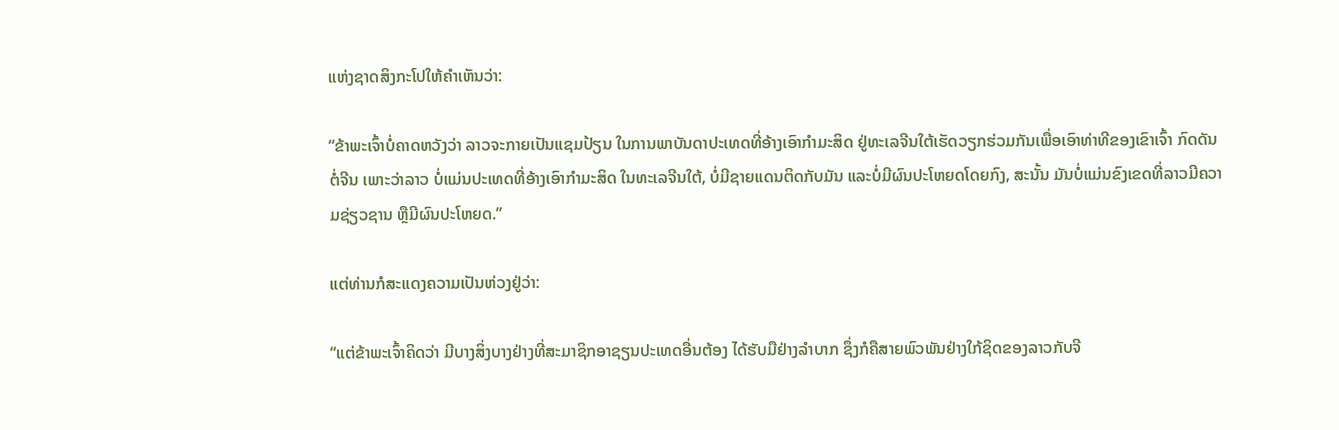ແຫ່ງຊາດສິງກະໂປໃຫ້ຄໍາເຫັນວ່າ:

“ຂ້າພະເຈົ້າບໍ່ຄາດຫວັງວ່າ ລາວຈະກາຍເປັນແຊມປ້ຽນ ໃນການພາບັນດາປະເທດທີ່ອ້າງເອົາກຳມະສິດ ຢູ່ທະເລຈີນໃຕ້ເຮັດວຽກຮ່ວມກັນເພື່ອເອົາທ່າທີຂອງເຂົາເຈົ້າ ກົດດັນຕໍ່ຈີນ ເພາະວ່າລາວ ບໍ່ແມ່ນປະເທດທີ່ອ້າງເອົາກໍາມະສິດ ໃນທະເລຈີນໃຕ້, ບໍ່ມີຊາຍແດນຕິດກັບມັນ ແລະບໍ່ມີຜົນປະໂຫຍດໂດຍກົງ, ສະນັ້ນ ມັນບໍ່ແມ່ນຂົງເຂດທີ່ລາວມີຄວາມຊ່ຽວຊານ ຫຼືມີຜົນປະໂຫຍດ.”

ແຕ່ທ່ານກໍສະແດງຄວາມເປັນຫ່ວງຢູ່ວ່າ:

“ແຕ່ຂ້າພະເຈົ້າຄິດວ່າ ມີບາງສິ່ງບາງຢ່າງທີ່ສະມາຊິກອາຊຽນປະເທດອື່ນຕ້ອງ ໄດ້ຮັບມືຢ່າງລໍາບາກ ຊຶ່ງກໍຄືສາຍພົວພັນຢ່າງໃກ້ຊິດຂອງລາວກັບຈີ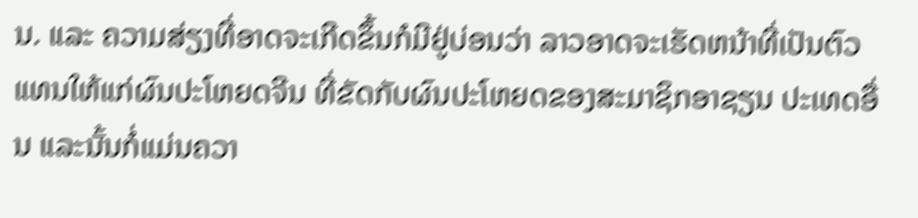ນ. ແລະ ຄວາມສ່ຽງທີ່ອາດຈະເກີດຂຶ້ນກໍມີຢູ່ບ່ອນວ່າ ລາວອາດຈະເຮັດຫນ້າທີ່ເປັນຕົວ ແທນໃຫ້ແກ່ຜົນປະໂຫຍດຈີນ ທີ່ຂັດກັບຜົນປະໂຫຍດຂອງສະມາຊິກອາຊຽນ ປະເທດອື່ນ ແລະນັ້ນກໍ່ແມ່ນຄວາ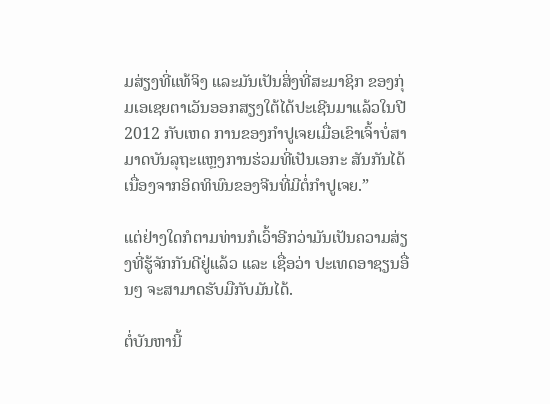ມສ່ຽງທີ່ແທ້ຈິງ ແລະມັນເປັນສິ່ງທີ່ສະມາຊິກ ຂອງກຸ່ມເອເຊຍຕາເວັນອອກສຽງໃຕ້ໄດ້ປະເຊີນມາແລ້ວໃນປີ 2012 ກັບເຫດ ການຂອງກໍາປູເຈຍເມື່ອເຂົາເຈົ້າບໍ່ສາມາດບັນລຸຖະແຫຼງການຮ່ວມທີ່ເປັນເອກະ ສັນກັນໄດ້ ເນື່ອງຈາກອິດທິພົນຂອງຈີນທີ່ມີຕໍ່ກໍາປູເຈຍ.”

ແຕ່ຢ່າງໃດກໍຕາມທ່ານກໍເວົ້າອີກວ່າມັນເປັນຄວາມສ່ຽງທີ່ຮູ້ຈັກກັນດີຢູ່ແລ້ວ ແລະ ເຊື່ອວ່າ ປະເທດອາຊຽນອື່ນໆ ຈະສາມາດຮັບມືກັບມັນໄດ້.

ຕໍ່ບັນຫານີ້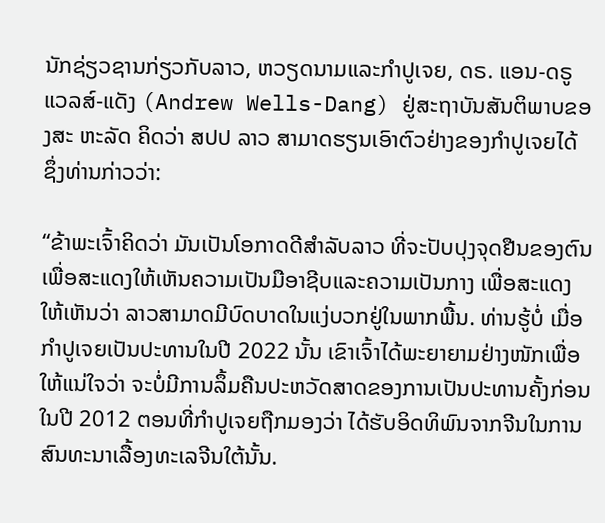ນັກຊ່ຽວຊານກ່ຽວກັບລາວ, ຫວຽດນາມແລະກໍາປູເຈຍ, ດຣ. ແອນ-ດຣູ ແວລສ໌-ແດັງ (Andrew Wells-Dang) ຢູ່ສະຖາບັນສັນຕິພາບຂອງສະ ຫະລັດ ຄິດວ່າ ສປປ ລາວ ສາມາດຮຽນເອົາຕົວຢ່າງຂອງກໍາປູເຈຍໄດ້ ຊຶ່ງທ່ານກ່າວວ່າ:

“ຂ້າພະເຈົ້າຄິດວ່າ ມັນເປັນໂອກາດດີສຳລັບລາວ ທີ່ຈະປັບປຸງຈຸດຢືນຂອງຕົນ ເພື່ອສະແດງໃຫ້ເຫັນຄວາມເປັນມືອາຊີບແລະຄວາມເປັນກາງ ເພື່ອສະແດງໃຫ້ເຫັນວ່າ ລາວສາມາດມີບົດບາດໃນແງ່ບວກຢູ່ໃນພາກພື້ນ. ທ່ານຮູ້ບໍ່ ເມື່ອກຳປູເຈຍເປັນປະທານໃນປີ 2022 ນັ້ນ ເຂົາເຈົ້າໄດ້ພະຍາຍາມຢ່າງໜັກເພື່ອໃຫ້ແນ່ໃຈວ່າ ຈະບໍ່ມີການລຶ້ມຄືນປະຫວັດສາດຂອງການເປັນປະທານຄັ້ງກ່ອນໃນປີ 2012 ຕອນທີ່ກຳປູເຈຍຖືກມອງວ່າ ໄດ້ຮັບອິດທິພົນຈາກຈີນໃນການສົນທະນາເລື້ອງທະເລຈີນໃຕ້ນັ້ນ.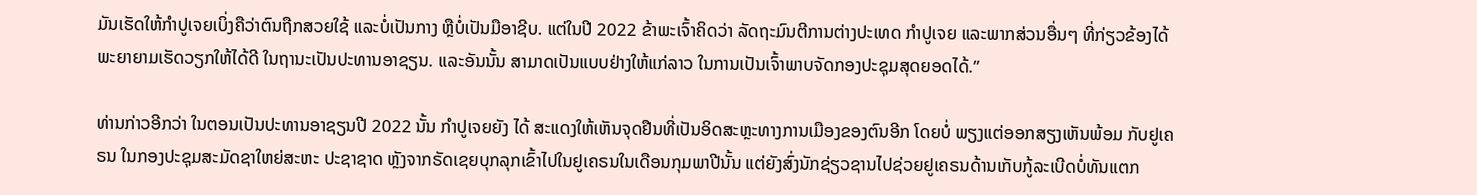ມັນເຮັດໃຫ້ກໍາປູເຈຍເບິ່ງຄືວ່າຕົນຖືກສວຍໃຊ້ ແລະບໍ່ເປັນກາງ ຫຼືບໍ່ເປັນມືອາຊີບ. ແຕ່ໃນປີ 2022 ຂ້າພະເຈົ້າຄິດວ່າ ລັດຖະມົນຕີການຕ່າງປະເທດ ກໍາປູເຈຍ ແລະພາກສ່ວນອື່ນໆ ທີ່ກ່ຽວຂ້ອງໄດ້ພະຍາຍາມເຮັດວຽກໃຫ້ໄດ້ດີ ໃນຖານະເປັນປະທານອາຊຽນ. ແລະອັນນັ້ນ ສາມາດເປັນແບບຢ່າງໃຫ້ແກ່ລາວ ໃນການເປັນເຈົ້າພາບຈັດກອງປະຊຸມສຸດຍອດໄດ້.”

ທ່ານກ່າວອີກວ່າ ໃນຕອນເປັນປະທານອາຊຽນປີ 2022 ນັ້ນ ກໍາປູເຈຍຍັງ ໄດ້ ສະແດງໃຫ້ເຫັນຈຸດຢືນທີ່ເປັນອິດສະຫຼະທາງການເມືອງຂອງຕົນອີກ ໂດຍບໍ່ ພຽງແຕ່ອອກສຽງເຫັນພ້ອມ ກັບຢູເຄຣນ ໃນກອງປະຊຸມສະມັດຊາໃຫຍ່ສະຫະ ປະຊາຊາດ ຫຼັງຈາກຣັດເຊຍບຸກລຸກເຂົ້າໄປໃນຢູເຄຣນໃນເດືອນກຸມພາປີນັ້ນ ແຕ່ຍັງສົ່ງນັກຊ່ຽວຊານໄປຊ່ວຍຢູເຄຣນດ້ານເກັບກູ້ລະເບີດບໍ່ທັນແຕກ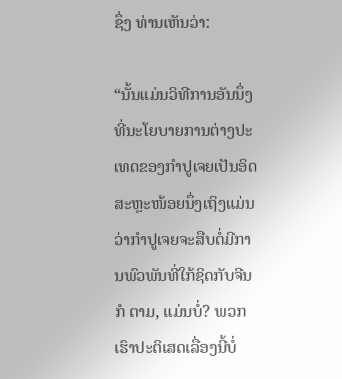ຊຶ່ງ ທ່ານເຫັນວ່າ:

“ນັ້ນແມ່ນວິທີການອັນນຶ່ງທີ່ນະໂຍບາຍການຕ່າງປະເທດຂອງກຳປູເຈຍເປັນອິດສະຫຼະໜ້ອຍນຶ່ງເຖິງແມ່ນວ່າກຳປູເຈຍຈະສືບຕໍ່ມີການພົວພັນທີ່ໃກ້ຊິດກັບຈີນກໍ ຕາມ, ແມ່ນບໍ່? ພວກເຮົາປະຕິເສດເລື່ອງນີ້ບໍ່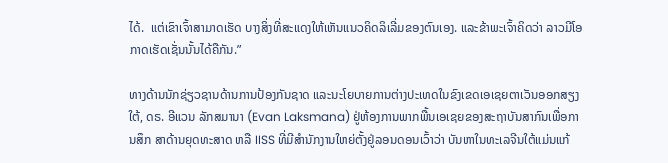ໄດ້.  ແຕ່ເຂົາເຈົ້າສາມາດເຮັດ ບາງສິ່ງທີ່ສະແດງໃຫ້ເຫັນແນວຄິດລິເລີ່ມຂອງຕົນເອງ. ແລະຂ້າພະເຈົ້າຄິດວ່າ ລາວມີໂອກາດເຮັດເຊັ່ນນັ້ນໄດ້ຄືກັນ.”

ທາງດ້ານນັກຊ່ຽວຊານດ້ານການປ້ອງກັນຊາດ ແລະນະໂຍບາຍການຕ່າງປະເທດໃນຂົງເຂດເອເຊຍຕາເວັນອອກສຽງໃຕ້, ດຣ. ອີແວນ ລັກສມານາ (Evan Laksmana) ຢູ່ຫ້ອງການພາກພື້ນເອເຊຍຂອງສະຖາບັນສາກົນເພື່ອການສຶກ ສາດ້ານຍຸດທະສາດ ຫລື IISS ທີ່ມີສໍານັກງານໃຫຍ່ຕັ້ງຢູ່ລອນດອນເວົ້າວ່າ ບັນຫາໃນທະເລຈີນໃຕ້ແມ່ນແກ້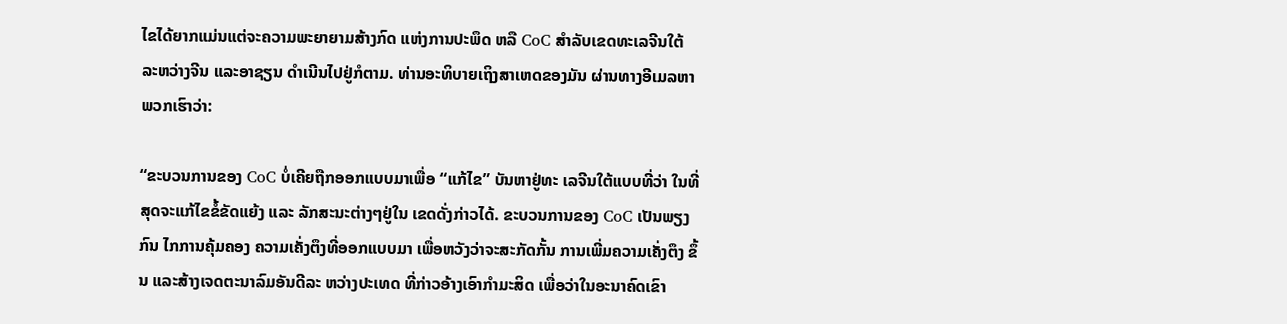ໄຂໄດ້ຍາກແມ່ນແຕ່ຈະຄວາມພະຍາຍາມສ້າງກົດ ແຫ່ງການປະພຶດ ຫລື CoC ສໍາລັບເຂດທະເລຈີນໃຕ້ ລະຫວ່າງຈີນ ແລະອາຊຽນ ດໍາເນີນໄປຢູ່ກໍຕາມ. ທ່ານອະທິບາຍເຖິງສາເຫດຂອງມັນ ຜ່ານທາງອີເມລຫາ ພວກເຮົາວ່າ:

“ຂະບວນການຂອງ CoC ບໍ່ເຄີຍຖືກອອກແບບມາເພື່ອ “ແກ້ໄຂ” ບັນຫາຢູ່ທະ ເລຈີນໃຕ້ແບບທີ່ວ່າ ໃນທີ່ສຸດຈະແກ້ໄຂຂໍ້ຂັດແຍ້ງ ແລະ ລັກສະນະຕ່າງໆຢູ່ໃນ ເຂດດັ່ງກ່າວໄດ້. ຂະບວນການຂອງ CoC ເປັນພຽງກົນ ໄກການຄຸ້ມຄອງ ຄວາມເຄັ່ງຕຶງທີ່ອອກແບບມາ ເພື່ອຫວັງວ່າຈະສະກັດກັ້ນ ການເພີ່ມຄວາມເຄັ່ງຕຶງ ຂຶ້ນ ແລະສ້າງເຈດຕະນາລົມອັນດີລະ ຫວ່າງປະເທດ ທີ່ກ່າວອ້າງເອົາກໍາມະສິດ ເພື່ອວ່າໃນອະນາຄົດເຂົາ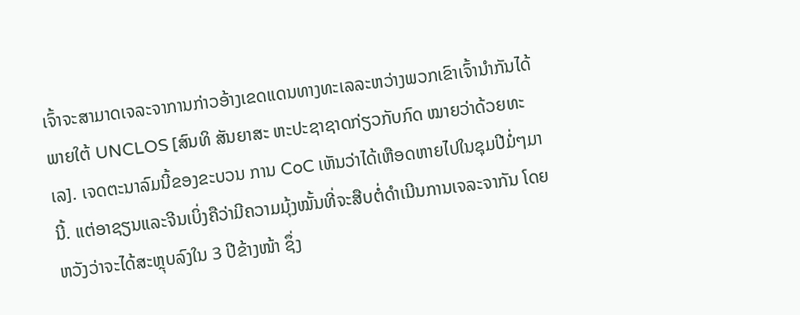ເຈົ້າຈະສາມາດເຈລະຈາການກ່າວອ້າງເຂດແດນທາງທະເລລະຫວ່າງພວກເຂົາເຈົ້ານໍາກັນໄດ້ ພາຍໃຕ້ UNCLOS [ສົນທິ ສັນຍາສະ ຫະປະຊາຊາດກ່ຽວກັບກົດ ໝາຍວ່າດ້ວຍທະເລ]. ເຈດຕະນາລົມນີ້ຂອງຂະບວນ ການ CoC ເຫັນວ່າໄດ້ເຫືອດຫາຍໄປໃນຊຸມປີມໍ່ໆມານີ້. ແຕ່ອາຊຽນແລະຈີນເບິ່ງຄືວ່າມີຄວາມມຸ້ງໝັ້ນທີ່ຈະສືບຕໍ່ດຳເນີນການເຈລະຈາກັນ ໂດຍຫວັງວ່າຈະໄດ້ສະຫຼຸບລົງໃນ 3 ປີຂ້າງໜ້າ ຊຶ່ງ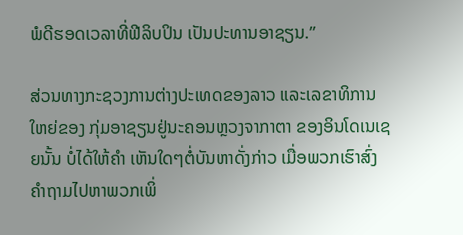ພໍດີຮອດເວລາທີ່ຟີລິບປິນ ເປັນປະທານອາຊຽນ.”

ສ່ວນທາງກະຊວງການຕ່າງປະເທດຂອງລາວ ແລະເລຂາທິການໃຫຍ່ຂອງ ກຸ່ມອາຊຽນຢູ່ນະຄອນຫຼວງຈາກາຕາ ຂອງອິນໂດເນເຊຍນັ້ນ ບໍ່ໄດ້ໃຫ້ຄໍາ ເຫັນໃດໆຕໍ່ບັນຫາດັ່ງກ່າວ ເມື່ອພວກເຮົາສົ່ງຄໍາຖາມໄປຫາພວກເພິ່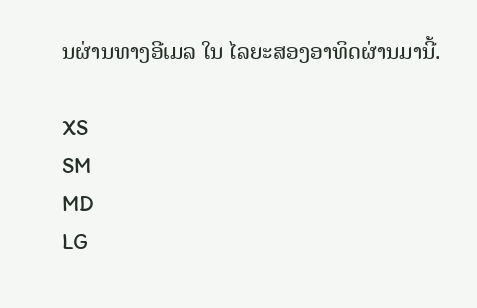ນຜ່ານທາງອີເມລ ໃນ ໄລຍະສອງອາທິດຜ່ານມານີ້.

XS
SM
MD
LG